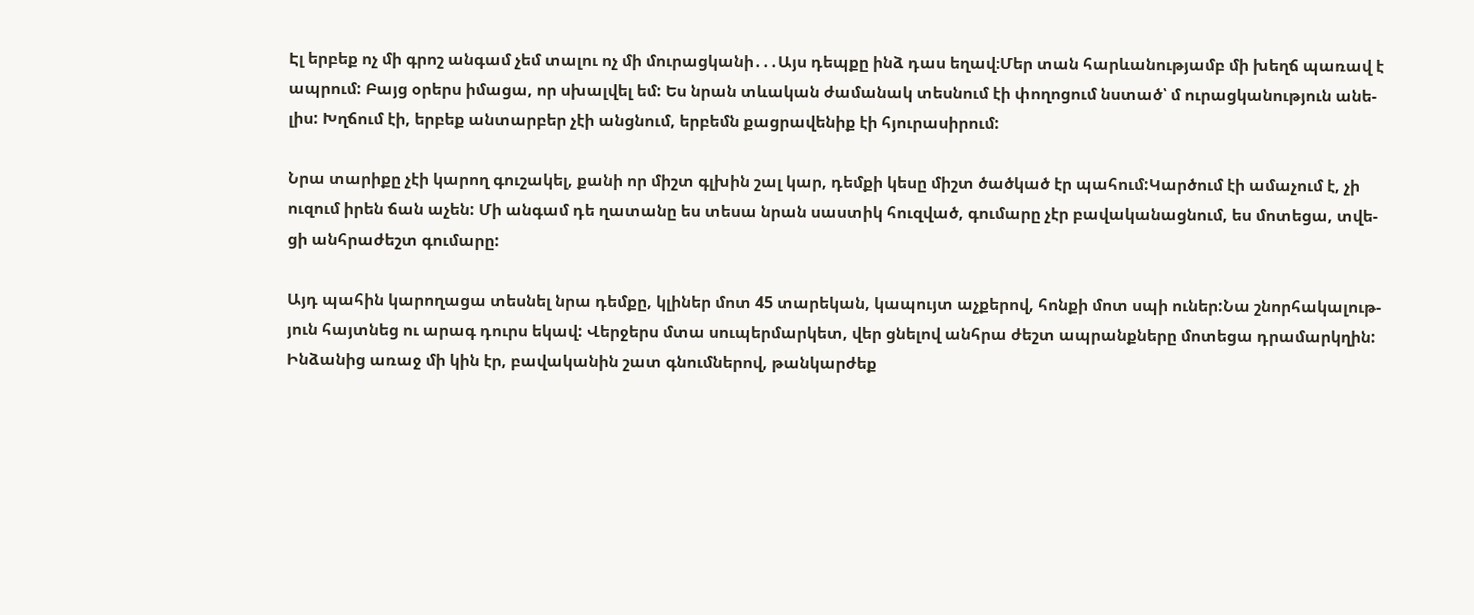Էլ երբեք ոչ մի գրոշ անգամ չեմ տալու ոչ մի մուրացկանի․․․Այս դեպքը ինձ դաս եղավ։Մեր տան հարևանությամբ մի խեղճ պառավ է
ապրում: Բայց օրերս իմացա, որ սխալվել եմ: Ես նրան տևական ժամանակ տեսնում էի փողոցում նստած՝ մ ուրացկանություն անե-
լիս: Խղճում էի, երբեք անտարբեր չէի անցնում, երբեմն քացրավենիք էի հյուրասիրում:

Նրա տարիքը չէի կարող գուշակել, քանի որ միշտ գլխին շալ կար, դեմքի կեսը միշտ ծածկած էր պահում:Կարծում էի ամաչում է, չի
ուզում իրեն ճան աչեն: Մի անգամ դե ղատանը ես տեսա նրան սաստիկ հուզված, գումարը չէր բավականացնում, ես մոտեցա, տվե-
ցի անհրաժեշտ գումարը:

Այդ պահին կարողացա տեսնել նրա դեմքը, կլիներ մոտ 45 տարեկան, կապույտ աչքերով, հոնքի մոտ սպի ուներ:Նա շնորհակալութ-
յուն հայտնեց ու արագ դուրս եկավ: Վերջերս մտա սուպերմարկետ, վեր ցնելով անհրա ժեշտ ապրանքները մոտեցա դրամարկղին:
Ինձանից առաջ մի կին էր, բավականին շատ գնումներով, թանկարժեք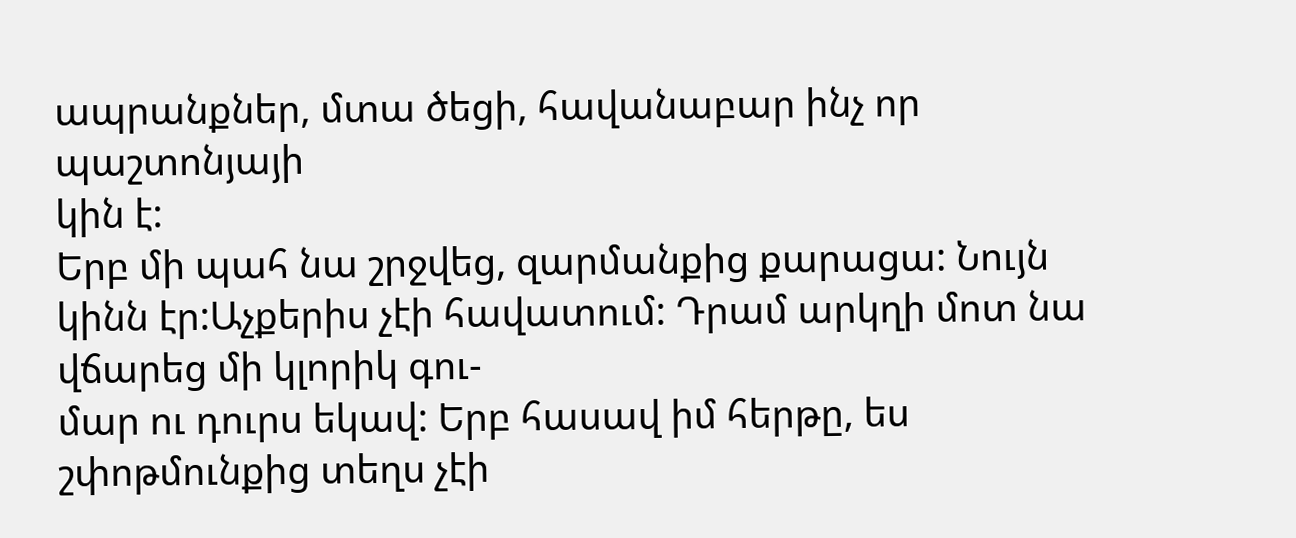ապրանքներ, մտա ծեցի, հավանաբար ինչ որ պաշտոնյայի
կին է:
Երբ մի պահ նա շրջվեց, զարմանքից քարացա: Նույն կինն էր:Աչքերիս չէի հավատում: Դրամ արկղի մոտ նա վճարեց մի կլորիկ գու-
մար ու դուրս եկավ: Երբ հասավ իմ հերթը, ես շփոթմունքից տեղս չէի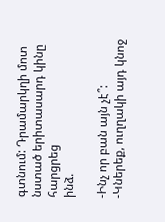գտնում: Դրամարկղի մոտ նստած երիտասարդ կինը հարցրեց
ինձ.

-Ինչ որ բան այն չէ՞:
-Կներեք, ուղղակի այդ կնոջ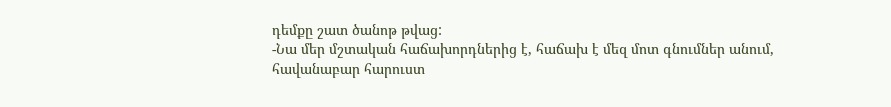դեմքը շատ ծանոթ թվաց:
-Նա մեր մշտական հաճախորդներից է, հաճախ է մեզ մոտ գնումներ անում, հավանաբար հարուստ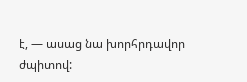է, — ասաց նա խորհրդավոր
ժպիտով: